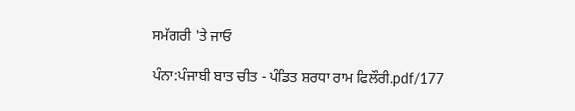ਸਮੱਗਰੀ 'ਤੇ ਜਾਓ

ਪੰਨਾ:ਪੰਜਾਬੀ ਬਾਤ ਚੀਤ - ਪੰਡਿਤ ਸ਼ਰਧਾ ਰਾਮ ਫਿਲੌਰੀ.pdf/177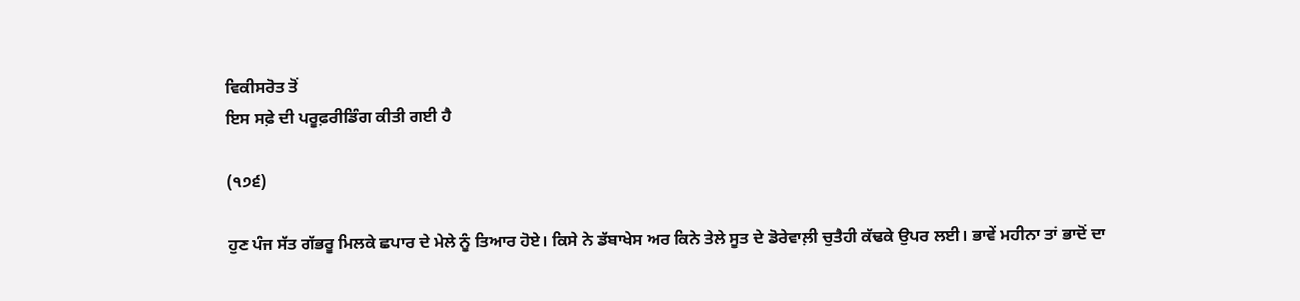ਵਿਕੀਸਰੋਤ ਤੋਂ
ਇਸ ਸਫ਼ੇ ਦੀ ਪਰੂਫ਼ਰੀਡਿੰਗ ਕੀਤੀ ਗਈ ਹੈ

(੧੭੬)

ਹੁਣ ਪੰਜ ਸੱਤ ਗੱਭਰੂ ਮਿਲਕੇ ਛਪਾਰ ਦੇ ਮੇਲੇ ਨੂੰ ਤਿਆਰ ਹੋਏ। ਕਿਸੇ ਨੇ ਡੱਬਾਖੇਸ ਅਰ ਕਿਨੇ ਤੇਲੇ ਸੂਤ ਦੇ ਡੋਰੇਵਾਲ਼ੀ ਚੁਤੈਹੀ ਕੱਢਕੇ ਉਪਰ ਲਈ। ਭਾਵੇਂ ਮਹੀਨਾ ਤਾਂ ਭਾਦੋਂ ਦਾ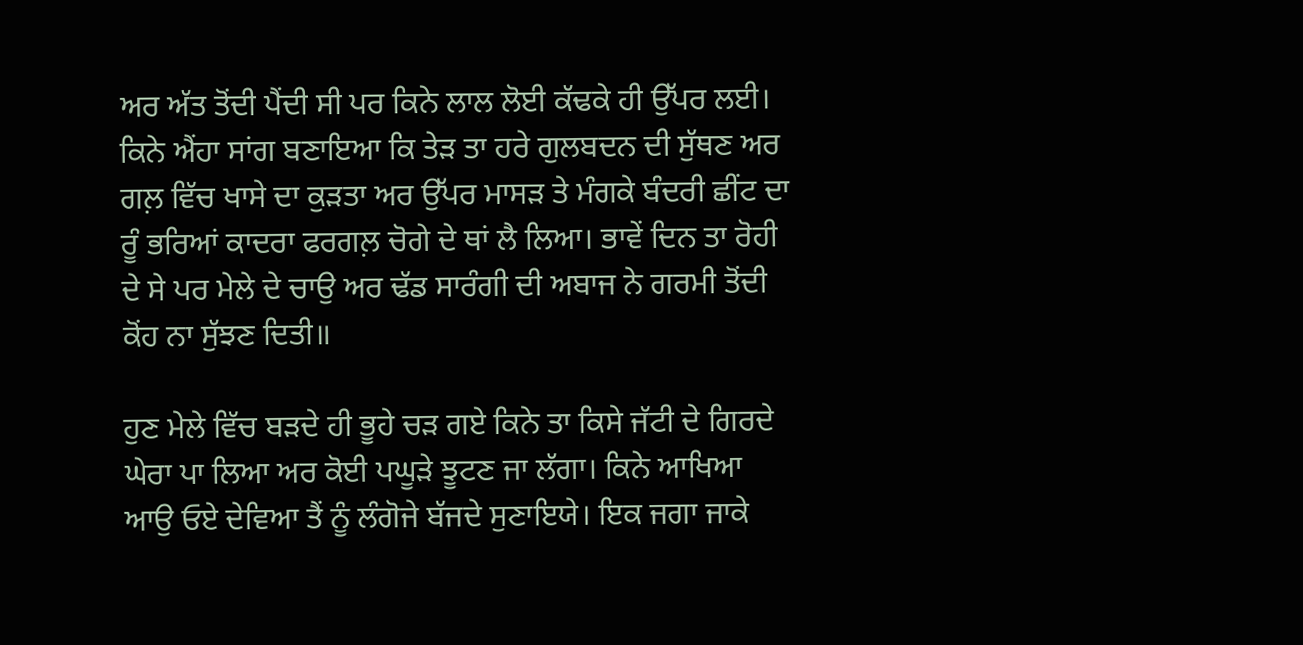ਅਰ ਅੱਤ ਤੋਂਦੀ ਪੈਂਦੀ ਸੀ ਪਰ ਕਿਨੇ ਲਾਲ ਲੋਈ ਕੱਢਕੇ ਹੀ ਉੱਪਰ ਲਈ। ਕਿਨੇ ਐਂਹਾ ਸਾਂਗ ਬਣਾਇਆ ਕਿ ਤੇੜ ਤਾ ਹਰੇ ਗੁਲਬਦਨ ਦੀ ਸੁੱਥਣ ਅਰ ਗਲ਼ ਵਿੱਚ ਖਾਸੇ ਦਾ ਕੁੜਤਾ ਅਰ ਉੱਪਰ ਮਾਸੜ ਤੇ ਮੰਗਕੇ ਬੰਦਰੀ ਛੀਂਟ ਦਾ ਰੂੰ ਭਰਿਆਂ ਕਾਦਰਾ ਫਰਗਲ਼ ਚੋਗੇ ਦੇ ਥਾਂ ਲੈ ਲਿਆ। ਭਾਵੇਂ ਦਿਨ ਤਾ ਰੋਹੀ ਦੇ ਸੇ ਪਰ ਮੇਲੇ ਦੇ ਚਾਉ ਅਰ ਢੱਡ ਸਾਰੰਗੀ ਦੀ ਅਬਾਜ ਨੇ ਗਰਮੀ ਤੋਂਦੀ ਕੋਂਹ ਨਾ ਸੁੱਝਣ ਦਿਤੀ॥

ਹੁਣ ਮੇਲੇ ਵਿੱਚ ਬੜਦੇ ਹੀ ਭੂਹੇ ਚੜ ਗਏ ਕਿਨੇ ਤਾ ਕਿਸੇ ਜੱਟੀ ਦੇ ਗਿਰਦੇ ਘੇਰਾ ਪਾ ਲਿਆ ਅਰ ਕੋਈ ਪਘੂੜੇ ਝੂਟਣ ਜਾ ਲੱਗਾ। ਕਿਨੇ ਆਖਿਆ ਆਉ ਓਏ ਦੇਵਿਆ ਤੈਂ ਨੂੰ ਲੰਗੋਜੇ ਬੱਜਦੇ ਸੁਣਾਇਯੇ। ਇਕ ਜਗਾ ਜਾਕੇ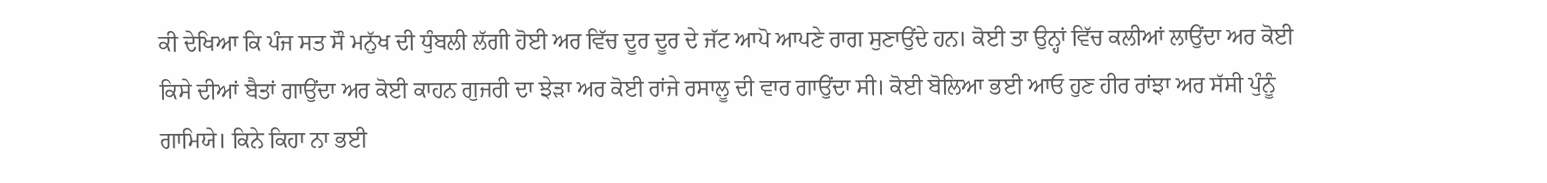ਕੀ ਦੇਖਿਆ ਕਿ ਪੰਜ ਸਤ ਸੌ ਮਨੁੱਖ ਦੀ ਧੁੰਬਲੀ ਲੱਗੀ ਹੋਈ ਅਰ ਵਿੱਚ ਦੂਰ ਦੂਰ ਦੇ ਜੱਟ ਆਪੋ ਆਪਣੇ ਰਾਗ ਸੁਣਾਉਂਦੇ ਹਨ। ਕੋਈ ਤਾ ਉਨ੍ਹਾਂ ਵਿੱਚ ਕਲੀਆਂ ਲਾਉਂਦਾ ਅਰ ਕੋਈ ਕਿਸੇ ਦੀਆਂ ਬੈਤਾਂ ਗਾਉਂਦਾ ਅਰ ਕੋਈ ਕਾਹਨ ਗੁਜਰੀ ਦਾ ਝੇੜਾ ਅਰ ਕੋਈ ਰਾਂਜੇ ਰਸਾਲੂ ਦੀ ਵਾਰ ਗਾਉਂਦਾ ਸੀ। ਕੋਈ ਬੋਲਿਆ ਭਈ ਆਓ ਹੁਣ ਹੀਰ ਰਾਂਝਾ ਅਰ ਸੱਸੀ ਪੁੰਨੂੰ ਗਾਮਿਯੇ। ਕਿਨੇ ਕਿਹਾ ਨਾ ਭਈ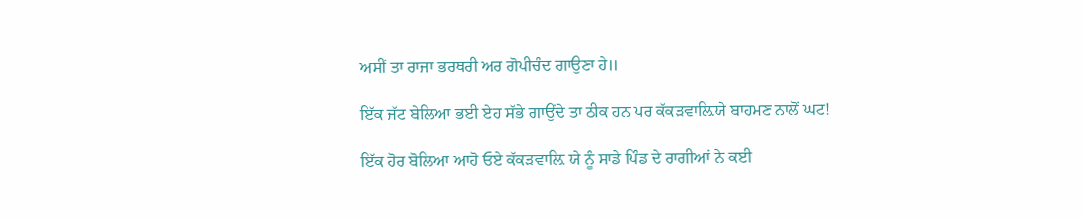ਅਸੀਂ ਤਾ ਰਾਜਾ ਭਰਥਰੀ ਅਰ ਗੋਪੀਚੰਦ ਗਾਉਣਾ ਹੇ॥

ਇੱਕ ਜੱਟ ਬੇਲਿਆ ਭਈ ਏਹ ਸੱਭੇ ਗਾਉਂਦੇ ਤਾ ਠੀਕ ਹਨ ਪਰ ਕੱਕੜਵਾਲ਼ਿਯੇ ਬਾਹਮਣ ਨਾਲੋਂ ਘਟ!

ਇੱਕ ਹੋਰ ਬੋਲਿਆ ਆਹੋ ਓਏ ਕੱਕੜਵਾਲ਼ਿ ਯੇ ਨੂੰ ਸਾਡੇ ਪਿੰਡ ਦੇ ਰਾਗੀਆਂ ਨੇ ਕਈ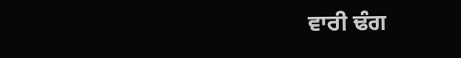ਵਾਰੀ ਢੰਗ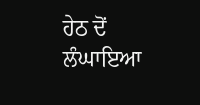ਹੇਠ ਦੋਂ ਲੰਘਾਇਆ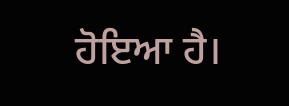ਹੋਇਆ ਹੈ।